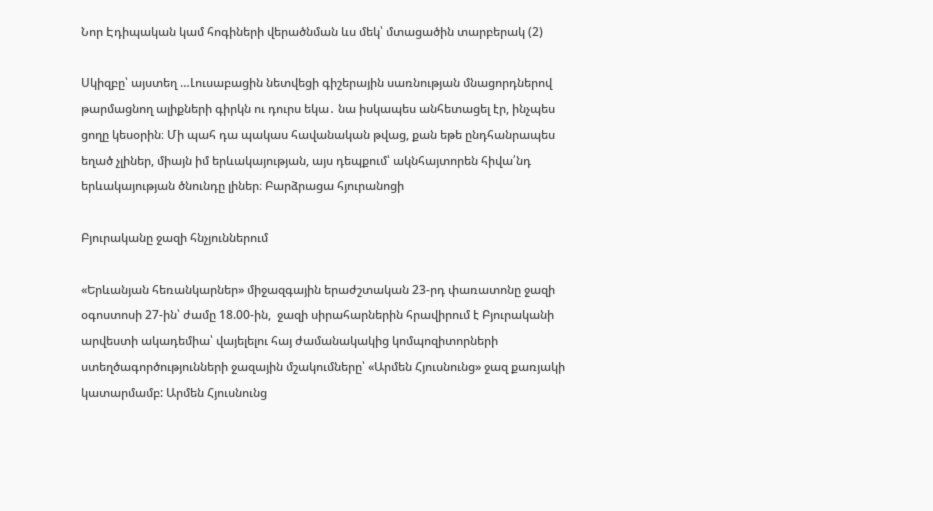Նոր Էդիպական կամ հոգիների վերածնման ևս մեկ՝ մտացածին տարբերակ (2)

Սկիզբը՝ այստեղ …Լուսաբացին նետվեցի գիշերային սառնության մնացորդներով թարմացնող ալիքների գիրկն ու դուրս եկա․ նա իսկապես անհետացել էր, ինչպես ցողը կեսօրին։ Մի պահ դա պակաս հավանական թվաց, քան եթե ընդհանրապես եղած չլիներ, միայն իմ երևակայության, այս դեպքում՝ ակնհայտորեն հիվա՛նդ երևակայության ծնունդը լիներ։ Բարձրացա հյուրանոցի

Բյուրականը ջազի հնչյուններում

«Երևանյան հեռանկարներ» միջազգային երաժշտական 23-րդ փառատոնը ջազի օգոստոսի 27-ին՝ ժամը 18.00-ին,  ջազի սիրահարներին հրավիրում է Բյուրականի արվեստի ակադեմիա՝ վայելելու հայ ժամանակակից կոմպոզիտորների ստեղծագործությունների ջազային մշակումները՝ «Արմեն Հյուսնունց» ջազ քառյակի կատարմամբ: Արմեն Հյուսնունց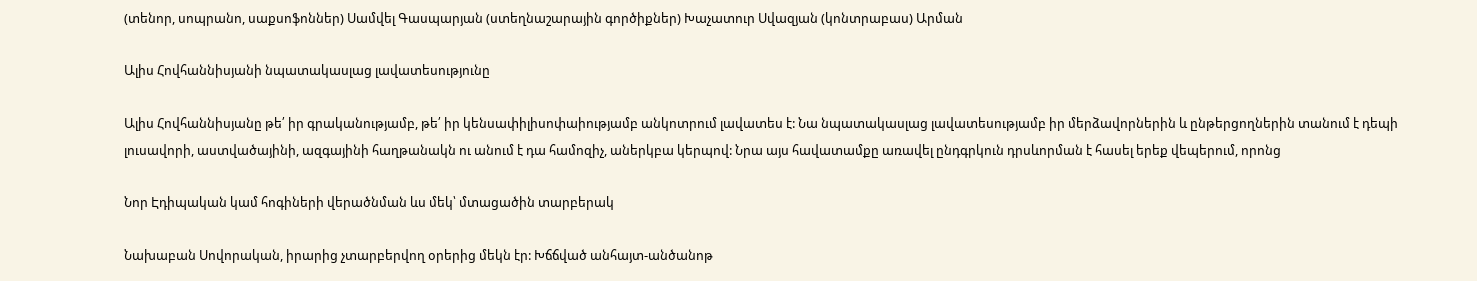(տենոր, սոպրանո, սաքսոֆոններ) Սամվել Գասպարյան (ստեղնաշարային գործիքներ) Խաչատուր Սվազյան (կոնտրաբաս) Արման

Ալիս Հովհաննիսյանի նպատակասլաց լավատեսությունը

Ալիս Հովհաննիսյանը թե՛ իր գրականությամբ, թե՛ իր կենսափիլիսոփաիությամբ անկոտրում լավատես է: Նա նպատակասլաց լավատեսությամբ իր մերձավորներին և ընթերցողներին տանում է դեպի լուսավորի, աստվածայինի, ազգայինի հաղթանակն ու անում է դա համոզիչ, աներկբա կերպով: Նրա այս հավատամքը առավել ընդգրկուն դրսևորման է հասել երեք վեպերում, որոնց

Նոր Էդիպական կամ հոգիների վերածնման ևս մեկ՝ մտացածին տարբերակ

Նախաբան Սովորական, իրարից չտարբերվող օրերից մեկն էր: Խճճված անհայտ-անծանոթ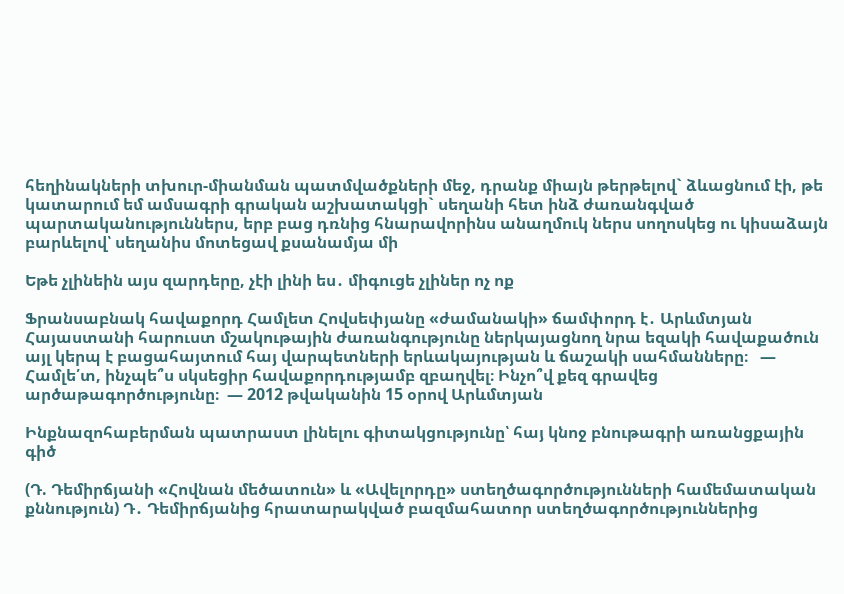հեղինակների տխուր-միանման պատմվածքների մեջ, դրանք միայն թերթելով` ձևացնում էի, թե կատարում եմ ամսագրի գրական աշխատակցի` սեղանի հետ ինձ ժառանգված պարտականություններս, երբ բաց դռնից հնարավորինս անաղմուկ ներս սողոսկեց ու կիսաձայն բարևելով՝ սեղանիս մոտեցավ քսանամյա մի

Եթե չլինեին այս զարդերը, չէի լինի ես․ միգուցե չլիներ ոչ ոք

Ֆրանսաբնակ հավաքորդ Համլետ Հովսեփյանը «ժամանակի» ճամփորդ է․ Արևմտյան Հայաստանի հարուստ մշակութային ժառանգությունը ներկայացնող նրա եզակի հավաքածուն այլ կերպ է բացահայտում հայ վարպետների երևակայության և ճաշակի սահմանները։   — Համլե՛տ, ինչպե՞ս սկսեցիր հավաքորդությամբ զբաղվել։ Ինչո՞վ քեզ գրավեց արծաթագործությունը։  — 2012 թվականին 15 օրով Արևմտյան

Ինքնազոհաբերման պատրաստ լինելու գիտակցությունը՝ հայ կնոջ բնութագրի առանցքային գիծ

(Դ. Դեմիրճյանի «Հովնան մեծատուն» և «Ավելորդը» ստեղծագործությունների համեմատական քննություն) Դ․ Դեմիրճյանից հրատարակված բազմահատոր ստեղծագործություններից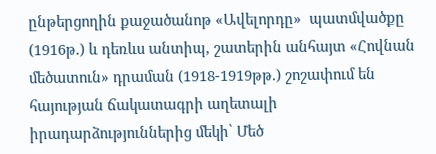ընթերցողին քաջածանոթ «Ավելորդը»  պատմվածքը (1916թ.) և դեռևս անտիպ, շատերին անհայտ «Հովնան մեծատուն» դրաման (1918-1919թթ.) շոշափում են հայության ճակատագրի աղետալի իրադարձություններից մեկի՝ Մեծ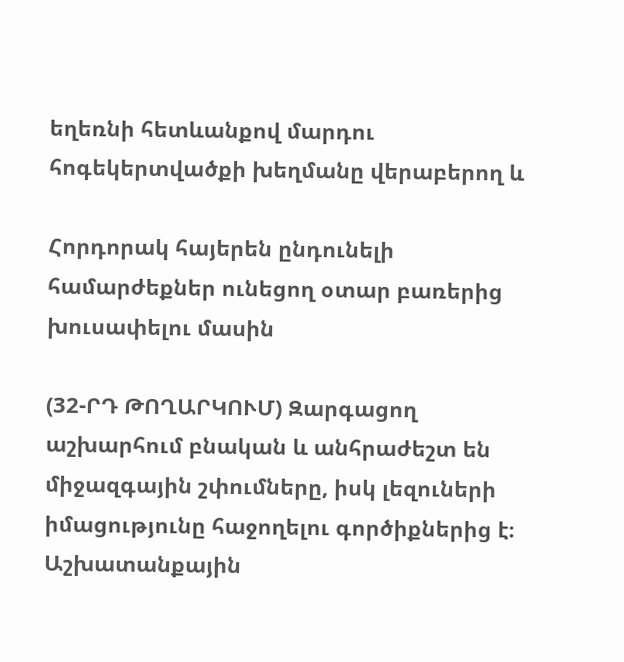եղեռնի հետևանքով մարդու հոգեկերտվածքի խեղմանը վերաբերող և

Հորդորակ հայերեն ընդունելի համարժեքներ ունեցող օտար բառերից խուսափելու մասին

(32-ՐԴ ԹՈՂԱՐԿՈՒՄ) Զարգացող աշխարհում բնական և անհրաժեշտ են միջազգային շփումները, իսկ լեզուների իմացությունը հաջողելու գործիքներից է։ Աշխատանքային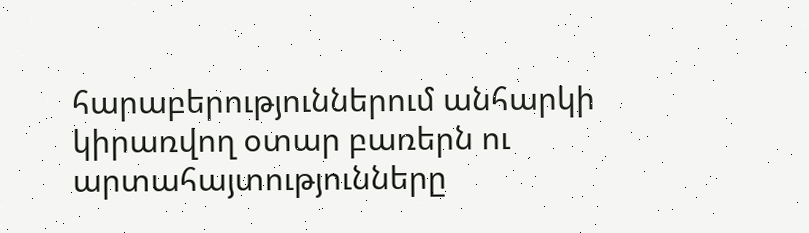հարաբերություններում անհարկի կիրառվող օտար բառերն ու արտահայտությունները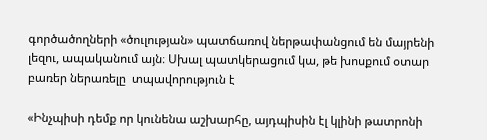գործածողների «ծուլության» պատճառով ներթափանցում են մայրենի լեզու, ապականում այն։ Սխալ պատկերացում կա, թե խոսքում օտար բառեր ներառելը  տպավորություն է

«Ինչպիսի դեմք որ կունենա աշխարհը, այդպիսին էլ կլինի թատրոնի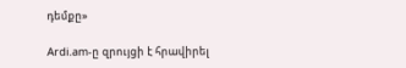դեմքը»

Ardi.am-ը զրույցի է հրավիրել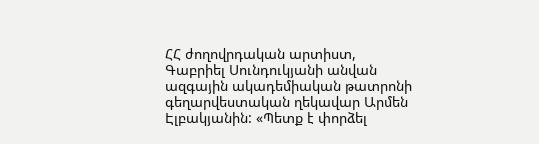ՀՀ ժողովրդական արտիստ, Գաբրիել Սունդուկյանի անվան ազգային ակադեմիական թատրոնի գեղարվեստական ղեկավար Արմեն Էլբակյանին: «Պետք է փորձել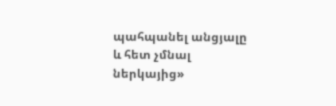պահպանել անցյալը և հետ չմնալ ներկայից»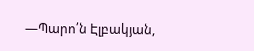—Պարո՛ն Էլբակյան,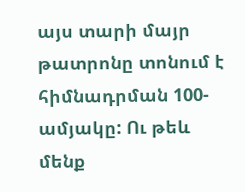այս տարի մայր թատրոնը տոնում է հիմնադրման 100-ամյակը: Ու թեև մենք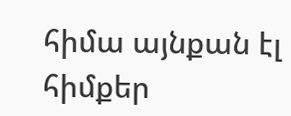հիմա այնքան էլ հիմքեր